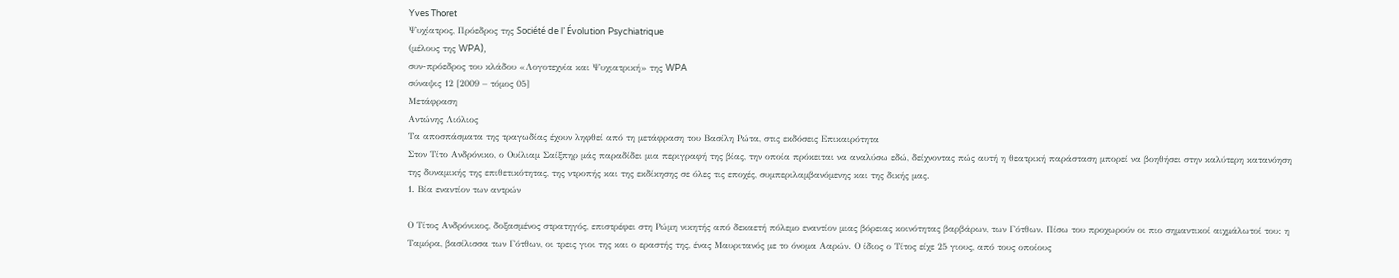Yves Thoret
Ψυχίατρος, Πρόεδρος της Société de l’ Évolution Psychiatrique
(μέλους της WPA),
συν-πρόεδρος του κλάδου «Λογοτεχνία και Ψυχιατρική» της WPA
σύναψις 12 [2009 – τόμος 05]
Μετάφραση
Αντώνης Λιόλιος
Τα αποσπάσματα της τραγωδίας έχουν ληφθεί από τη μετάφραση του Βασίλη Ρώτα, στις εκδόσεις Επικαιρότητα
Στον Τίτο Ανδρόνικο, ο Ουίλιαμ Σαίξπηρ μάς παραδίδει μια περιγραφή της βίας, την οποία πρόκειται να αναλύσω εδώ, δείχνοντας πώς αυτή η θεατρική παράσταση μπορεί να βοηθήσει στην καλύτερη κατανόηση της δυναμικής της επιθετικότητας, της ντροπής και της εκδίκησης σε όλες τις εποχές, συμπεριλαμβανόμενης και της δικής μας.
1. Βία εναντίον των αντρών

Ο Τίτος Ανδρόνικος, δοξασμένος στρατηγός, επιστρέφει στη Ρώμη νικητής από δεκαετή πόλεμο εναντίον μιας βόρειας κοινότητας βαρβάρων, των Γότθων. Πίσω του προχωρούν οι πιο σημαντικοί αιχμάλωτοί του: η Ταμόρα, βασίλισσα των Γότθων, οι τρεις γιοι της και ο εραστής της, ένας Μαυριτανός με το όνομα Ααρών. Ο ίδιος ο Τίτος είχε 25 γιους, από τους οποίους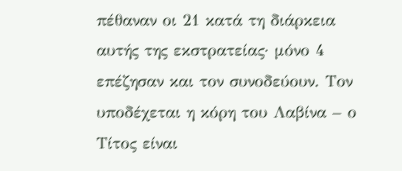πέθαναν οι 21 κατά τη διάρκεια αυτής της εκστρατείας· μόνο 4 επέζησαν και τον συνοδεύουν. Τον υποδέχεται η κόρη του Λαβίνα – ο Τίτος είναι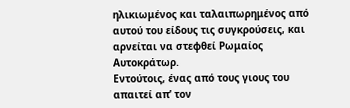ηλικιωμένος και ταλαιπωρημένος από αυτού του είδους τις συγκρούσεις, και αρνείται να στεφθεί Ρωμαίος Αυτοκράτωρ.
Εντούτοις, ένας από τους γιους του απαιτεί απ’ τον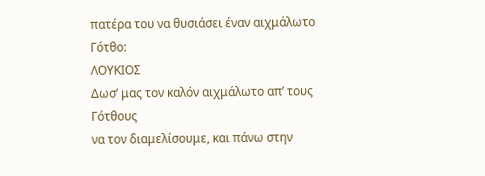πατέρα του να θυσιάσει έναν αιχμάλωτο Γότθο:
ΛΟΥΚΙΟΣ
Δωσ’ μας τον καλόν αιχμάλωτο απ’ τους Γότθους
να τον διαμελίσουμε, και πάνω στην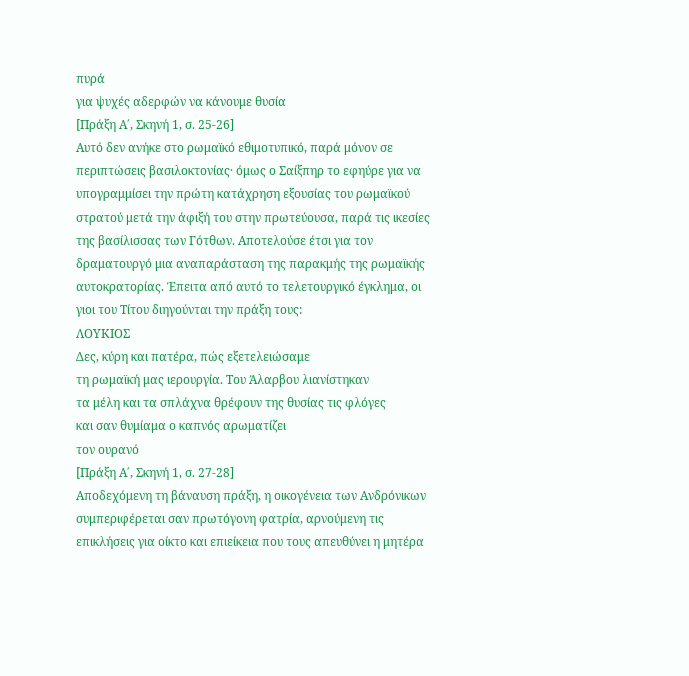πυρά
για ψυχές αδερφών να κάνουμε θυσία
[Πράξη Α΄, Σκηνή 1, σ. 25-26]
Αυτό δεν ανήκε στο ρωμαϊκό εθιμοτυπικό, παρά μόνον σε περιπτώσεις βασιλοκτονίας· όμως ο Σαίξπηρ το εφηύρε για να υπογραμμίσει την πρώτη κατάχρηση εξουσίας του ρωμαϊκού στρατού μετά την άφιξή του στην πρωτεύουσα, παρά τις ικεσίες της βασίλισσας των Γότθων. Αποτελούσε έτσι για τον δραματουργό μια αναπαράσταση της παρακμής της ρωμαϊκής αυτοκρατορίας. Έπειτα από αυτό το τελετουργικό έγκλημα, οι γιοι του Τίτου διηγούνται την πράξη τους:
ΛΟΥΚΙΟΣ
Δες, κύρη και πατέρα, πώς εξετελειώσαμε
τη ρωμαϊκή μας ιερουργία. Του Άλαρβου λιανίστηκαν
τα μέλη και τα σπλάχνα θρέφουν της θυσίας τις φλόγες
και σαν θυμίαμα ο καπνός αρωματίζει
τον ουρανό
[Πράξη Α΄, Σκηνή 1, σ. 27-28]
Αποδεχόμενη τη βάναυση πράξη, η οικογένεια των Ανδρόνικων συμπεριφέρεται σαν πρωτόγονη φατρία, αρνούμενη τις επικλήσεις για οίκτο και επιείκεια που τους απευθύνει η μητέρα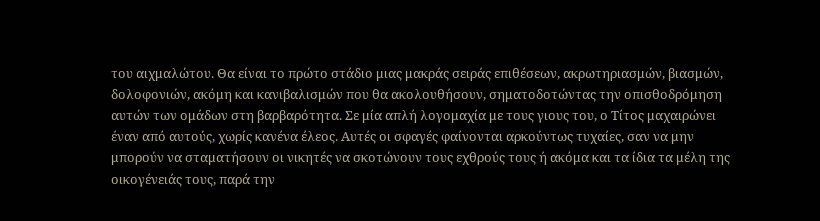του αιχμαλώτου. Θα είναι το πρώτο στάδιο μιας μακράς σειράς επιθέσεων, ακρωτηριασμών, βιασμών, δολοφονιών, ακόμη και κανιβαλισμών που θα ακολουθήσουν, σηματοδοτώντας την οπισθοδρόμηση αυτών των ομάδων στη βαρβαρότητα. Σε μία απλή λογομαχία με τους γιους του, ο Τίτος μαχαιρώνει έναν από αυτούς, χωρίς κανένα έλεος. Αυτές οι σφαγές φαίνονται αρκούντως τυχαίες, σαν να μην μπορούν να σταματήσουν οι νικητές να σκοτώνουν τους εχθρούς τους ή ακόμα και τα ίδια τα μέλη της οικογένειάς τους, παρά την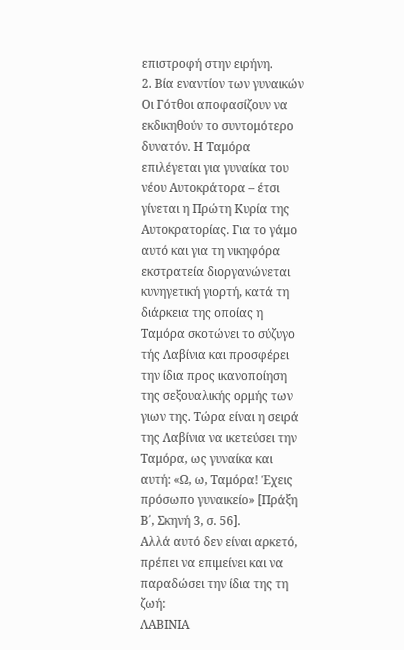επιστροφή στην ειρήνη.
2. Βία εναντίον των γυναικών
Οι Γότθοι αποφασίζουν να εκδικηθούν το συντομότερο δυνατόν. Η Ταμόρα επιλέγεται για γυναίκα του νέου Αυτοκράτορα – έτσι γίνεται η Πρώτη Κυρία της Αυτοκρατορίας. Για το γάμο αυτό και για τη νικηφόρα εκστρατεία διοργανώνεται κυνηγετική γιορτή, κατά τη διάρκεια της οποίας η Ταμόρα σκοτώνει το σύζυγο τής Λαβίνια και προσφέρει την ίδια προς ικανοποίηση της σεξουαλικής ορμής των γιων της. Τώρα είναι η σειρά της Λαβίνια να ικετεύσει την Ταμόρα, ως γυναίκα και αυτή: «Ω, ω, Ταμόρα! Έχεις πρόσωπο γυναικείο» [Πράξη Β΄, Σκηνή 3, σ. 56].
Αλλά αυτό δεν είναι αρκετό, πρέπει να επιμείνει και να παραδώσει την ίδια της τη ζωή:
ΛΑΒΙΝΙΑ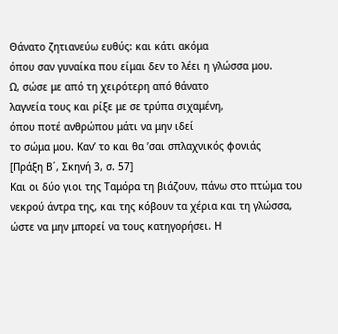Θάνατο ζητιανεύω ευθύς: και κάτι ακόμα
όπου σαν γυναίκα που είμαι δεν το λέει η γλώσσα μου.
Ω, σώσε με από τη χειρότερη από θάνατο
λαγνεία τους και ρίξε με σε τρύπα σιχαμένη,
όπου ποτέ ανθρώπου μάτι να μην ιδεί
το σώμα μου. Καν’ το και θα ’σαι σπλαχνικός φονιάς
[Πράξη Β΄, Σκηνή 3, σ. 57]
Και οι δύο γιοι της Ταμόρα τη βιάζουν, πάνω στο πτώμα του νεκρού άντρα της, και της κόβουν τα χέρια και τη γλώσσα, ώστε να μην μπορεί να τους κατηγορήσει. Η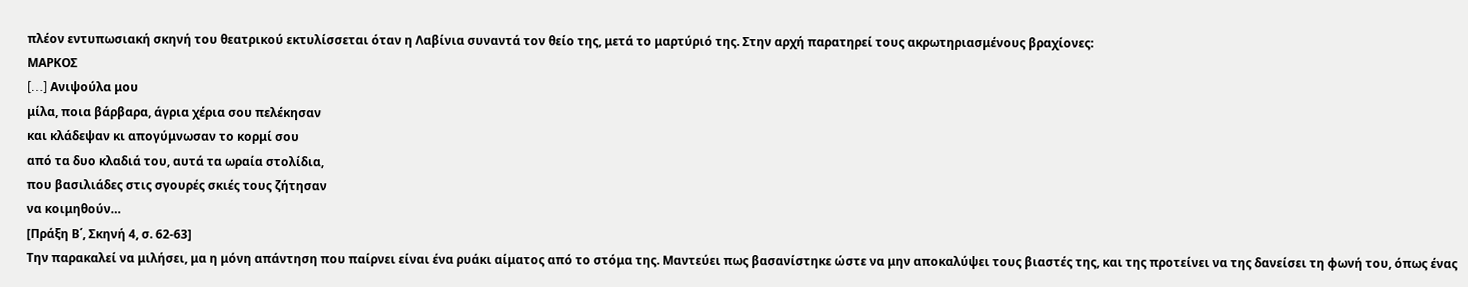πλέον εντυπωσιακή σκηνή του θεατρικού εκτυλίσσεται όταν η Λαβίνια συναντά τον θείο της, μετά το μαρτύριό της. Στην αρχή παρατηρεί τους ακρωτηριασμένους βραχίονες:
ΜΑΡΚΟΣ
[…] Aνιψούλα μου
μίλα, ποια βάρβαρα, άγρια χέρια σου πελέκησαν
και κλάδεψαν κι απογύμνωσαν το κορμί σου
από τα δυο κλαδιά του, αυτά τα ωραία στολίδια,
που βασιλιάδες στις σγουρές σκιές τους ζήτησαν
να κοιμηθούν…
[Πράξη Β΄, Σκηνή 4, σ. 62-63]
Την παρακαλεί να μιλήσει, μα η μόνη απάντηση που παίρνει είναι ένα ρυάκι αίματος από το στόμα της. Μαντεύει πως βασανίστηκε ώστε να μην αποκαλύψει τους βιαστές της, και της προτείνει να της δανείσει τη φωνή του, όπως ένας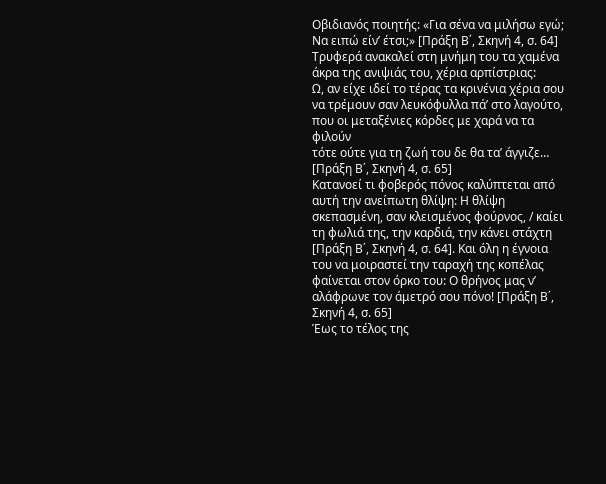Οβιδιανός ποιητής: «Για σένα να μιλήσω εγώ; Να ειπώ είν’ έτσι;» [Πράξη Β΄, Σκηνή 4, σ. 64]
Τρυφερά ανακαλεί στη μνήμη του τα χαμένα άκρα της ανιψιάς του, χέρια αρπίστριας:
Ω, αν είχε ιδεί το τέρας τα κρινένια χέρια σου
να τρέμουν σαν λευκόφυλλα πά’ στο λαγούτο,
που οι μεταξένιες κόρδες με χαρά να τα φιλούν
τότε ούτε για τη ζωή του δε θα τα’ άγγιζε…
[Πράξη Β΄, Σκηνή 4, σ. 65]
Κατανοεί τι φοβερός πόνος καλύπτεται από αυτή την ανείπωτη θλίψη: Η θλίψη σκεπασμένη, σαν κλεισμένος φούρνος, / καίει τη φωλιά της, την καρδιά, την κάνει στάχτη [Πράξη Β΄, Σκηνή 4, σ. 64]. Και όλη η έγνοια του να μοιραστεί την ταραχή της κοπέλας φαίνεται στον όρκο του: Ο θρήνος μας ν’ αλάφρωνε τον άμετρό σου πόνο! [Πράξη Β΄, Σκηνή 4, σ. 65]
Έως το τέλος της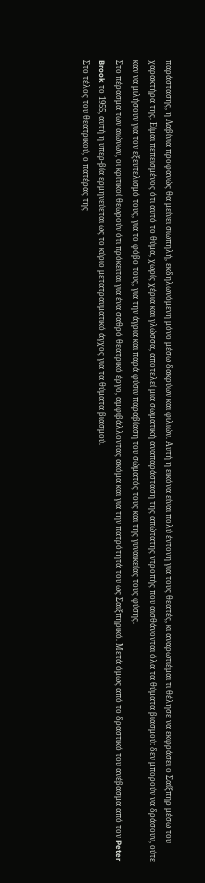παράστασης, η Λαβίνια προφανώς θα μείνει σιωπηλή, εκδηλωνόμενη μόνο μέσω δακρύων και φιλιών. Αυτή η εικόνα είναι πολύ έντονη για τους θεατές, κι αναρωτιέμαι τι θέλησε να εκφράσει ο Σαίξπηρ μέσω του χαρακτήρα της. Είμαι πεπεισμένος ότι αυτό το θύμα, χωρίς χέρια και γλώσσα, αποτελεί μια σωματική αναπαράσταση της απώτατης ντροπής που αισθάνονται όλα τα θύματα βιασμού: δεν μπορούν να δράσουν, ούτε καν να μιλήσουν για τον εξευτελισμό τους, για το φόβο τους, για την άγρια και παρά φύσιν παραβίαση του σώματός τους και της γυναικείας τους φύσης.
Στο πέρασμα των αιώνων, οι κριτικοί θεωρούν ότι πρόκειται για ένα σαθρό θεατρικό έργο, αμφιβάλλοντας ακόμα και για την πατρότητά του ως Σαιξπηρικό. Μετά όμως από το δραστικό του ανέβασμα από τον Peter Brook το 1955, αυτή η υπερ-βία ερμηνεύεται ως το κύριο μετατραυματικό άγχος για τα θύματα βιασμού.
Στο τέλος του θεατρικού, ο πατέρας της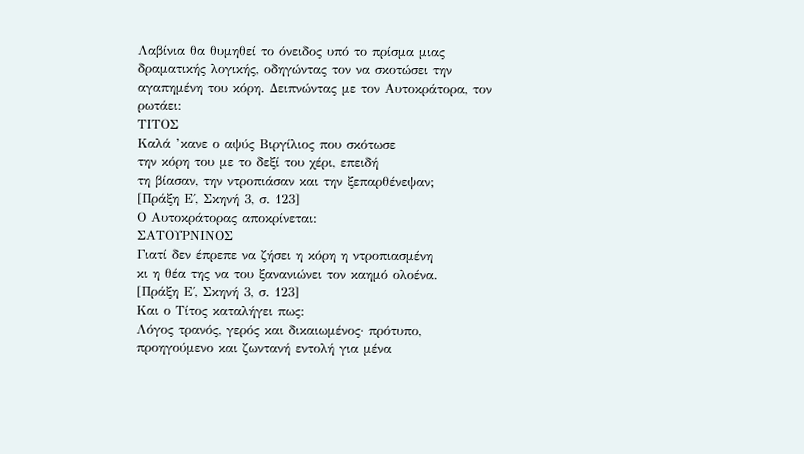Λαβίνια θα θυμηθεί το όνειδος υπό το πρίσμα μιας δραματικής λογικής, οδηγώντας τον να σκοτώσει την αγαπημένη του κόρη. Δειπνώντας με τον Αυτοκράτορα, τον ρωτάει:
ΤΙΤΟΣ
Καλά ’κανε ο αψύς Βιργίλιος που σκότωσε
την κόρη του με το δεξί του χέρι, επειδή
τη βίασαν, την ντροπιάσαν και την ξεπαρθένεψαν;
[Πράξη Ε΄, Σκηνή 3, σ. 123]
Ο Αυτοκράτορας αποκρίνεται:
ΣΑΤΟΥΡΝΙΝΟΣ
Γιατί δεν έπρεπε να ζήσει η κόρη η ντροπιασμένη
κι η θέα της να του ξανανιώνει τον καημό ολοένα.
[Πράξη Ε΄, Σκηνή 3, σ. 123]
Και ο Τίτος καταλήγει πως:
Λόγος τρανός, γερός και δικαιωμένος· πρότυπο,
προηγούμενο και ζωντανή εντολή για μένα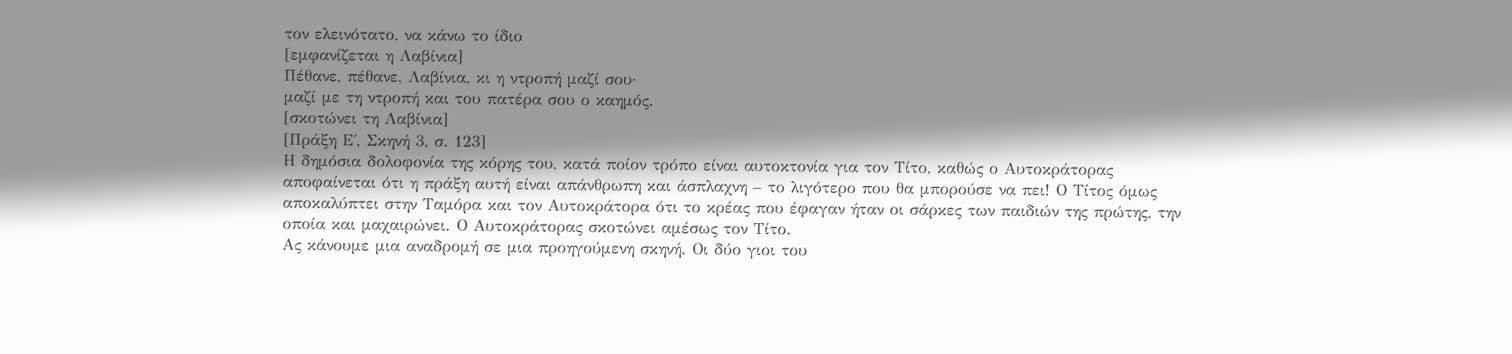τον ελεινότατο, να κάνω το ίδιο
[εμφανίζεται η Λαβίνια]
Πέθανε, πέθανε, Λαβίνια, κι η ντροπή μαζί σου·
μαζί με τη ντροπή και του πατέρα σου ο καημός.
[σκοτώνει τη Λαβίνια]
[Πράξη Ε΄, Σκηνή 3, σ. 123]
Η δημόσια δολοφονία της κόρης του, κατά ποίον τρόπο είναι αυτοκτονία για τον Τίτο, καθώς ο Αυτοκράτορας αποφαίνεται ότι η πράξη αυτή είναι απάνθρωπη και άσπλαχνη – το λιγότερο που θα μπορούσε να πει! Ο Τίτος όμως αποκαλύπτει στην Ταμόρα και τον Αυτοκράτορα ότι το κρέας που έφαγαν ήταν οι σάρκες των παιδιών της πρώτης, την οποία και μαχαιρώνει. Ο Αυτοκράτορας σκοτώνει αμέσως τον Τίτο.
Ας κάνουμε μια αναδρομή σε μια προηγούμενη σκηνή. Οι δύο γιοι του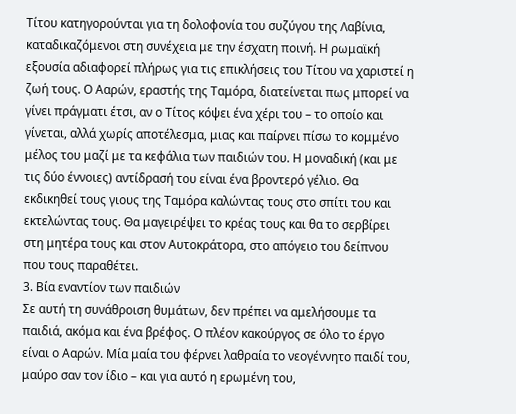Τίτου κατηγορούνται για τη δολοφονία του συζύγου της Λαβίνια, καταδικαζόμενοι στη συνέχεια με την έσχατη ποινή. Η ρωμαϊκή εξουσία αδιαφορεί πλήρως για τις επικλήσεις του Τίτου να χαριστεί η ζωή τους. Ο Ααρών, εραστής της Ταμόρα, διατείνεται πως μπορεί να γίνει πράγματι έτσι, αν ο Τίτος κόψει ένα χέρι του – το οποίο και γίνεται, αλλά χωρίς αποτέλεσμα, μιας και παίρνει πίσω το κομμένο μέλος του μαζί με τα κεφάλια των παιδιών του. Η μοναδική (και με τις δύο έννοιες) αντίδρασή του είναι ένα βροντερό γέλιο. Θα εκδικηθεί τους γιους της Ταμόρα καλώντας τους στο σπίτι του και εκτελώντας τους. Θα μαγειρέψει το κρέας τους και θα το σερβίρει στη μητέρα τους και στον Αυτοκράτορα, στο απόγειο του δείπνου που τους παραθέτει.
3. Βία εναντίον των παιδιών
Σε αυτή τη συνάθροιση θυμάτων, δεν πρέπει να αμελήσουμε τα παιδιά, ακόμα και ένα βρέφος. Ο πλέον κακούργος σε όλο το έργο είναι ο Ααρών. Μία μαία του φέρνει λαθραία το νεογέννητο παιδί του, μαύρο σαν τον ίδιο – και για αυτό η ερωμένη του,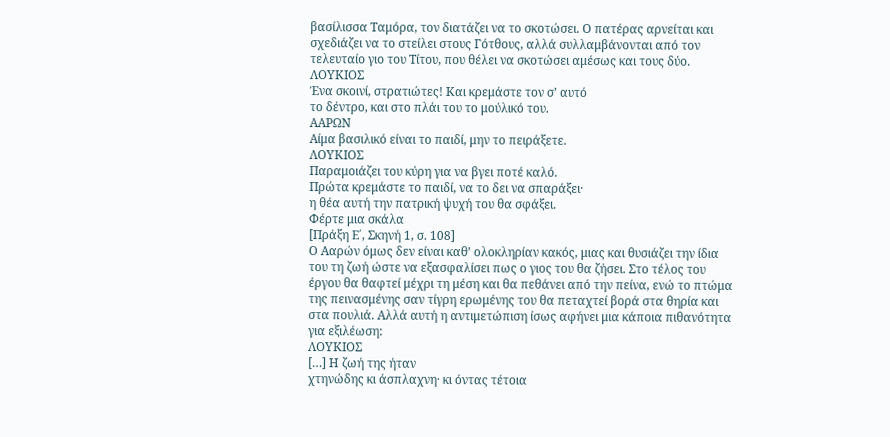βασίλισσα Ταμόρα, τον διατάζει να το σκοτώσει. Ο πατέρας αρνείται και σχεδιάζει να το στείλει στους Γότθους, αλλά συλλαμβάνονται από τον τελευταίο γιο του Τίτου, που θέλει να σκοτώσει αμέσως και τους δύο.
ΛΟΥΚΙΟΣ
Ένα σκοινί, στρατιώτες! Και κρεμάστε τον σ’ αυτό
το δέντρο, και στο πλάι του το μούλικό του.
ΑΑΡΩΝ
Αίμα βασιλικό είναι το παιδί, μην το πειράξετε.
ΛΟΥΚΙΟΣ
Παραμοιάζει του κύρη για να βγει ποτέ καλό.
Πρώτα κρεμάστε το παιδί, να το δει να σπαράξει·
η θέα αυτή την πατρική ψυχή του θα σφάξει.
Φέρτε μια σκάλα
[Πράξη Ε΄, Σκηνή 1, σ. 108]
Ο Ααρών όμως δεν είναι καθ’ ολοκληρίαν κακός, μιας και θυσιάζει την ίδια του τη ζωή ώστε να εξασφαλίσει πως ο γιος του θα ζήσει. Στο τέλος του έργου θα θαφτεί μέχρι τη μέση και θα πεθάνει από την πείνα, ενώ το πτώμα της πεινασμένης σαν τίγρη ερωμένης του θα πεταχτεί βορά στα θηρία και στα πουλιά. Αλλά αυτή η αντιμετώπιση ίσως αφήνει μια κάποια πιθανότητα για εξιλέωση:
ΛΟΥΚΙΟΣ
[…] Η ζωή της ήταν
χτηνώδης κι άσπλαχνη· κι όντας τέτοια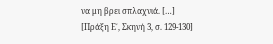να μη βρει σπλαχνιά. […]
[Πράξη Ε΄, Σκηνή 3, σ. 129-130]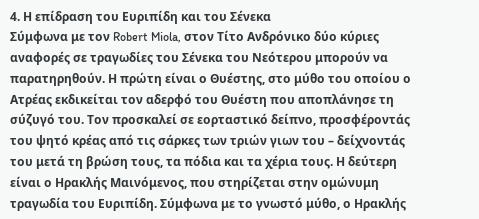4. Η επίδραση του Ευριπίδη και του Σένεκα
Σύμφωνα με τον Robert Miola, στον Τίτο Ανδρόνικο δύο κύριες αναφορές σε τραγωδίες του Σένεκα του Νεότερου μπορούν να παρατηρηθούν. Η πρώτη είναι ο Θυέστης, στο μύθο του οποίου ο Ατρέας εκδικείται τον αδερφό του Θυέστη που αποπλάνησε τη σύζυγό του. Τον προσκαλεί σε εορταστικό δείπνο, προσφέροντάς του ψητό κρέας από τις σάρκες των τριών γιων του – δείχνοντάς του μετά τη βρώση τους, τα πόδια και τα χέρια τους. Η δεύτερη είναι ο Ηρακλής Μαινόμενος, που στηρίζεται στην ομώνυμη τραγωδία του Ευριπίδη. Σύμφωνα με το γνωστό μύθο, ο Ηρακλής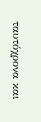ταυτόχρονα και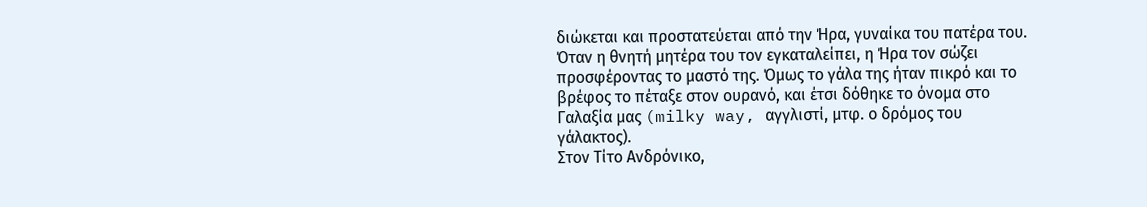διώκεται και προστατεύεται από την Ήρα, γυναίκα του πατέρα του. Όταν η θνητή μητέρα του τον εγκαταλείπει, η Ήρα τον σώζει προσφέροντας το μαστό της. Όμως το γάλα της ήταν πικρό και το βρέφος το πέταξε στον ουρανό, και έτσι δόθηκε το όνομα στο Γαλαξία μας (milky way, αγγλιστί, μτφ. ο δρόμος του γάλακτος).
Στον Τίτο Ανδρόνικο,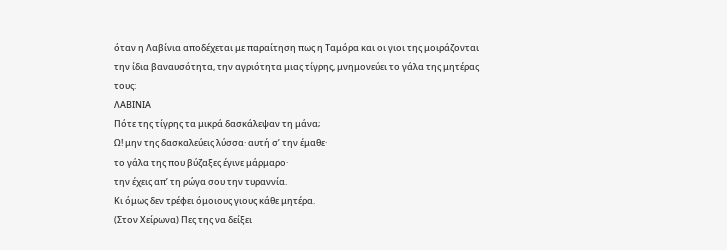όταν η Λαβίνια αποδέχεται με παραίτηση πως η Ταμόρα και οι γιοι της μοιράζονται την ίδια βαναυσότητα, την αγριότητα μιας τίγρης, μνημονεύει το γάλα της μητέρας τους:
ΛΑΒΙΝΙΑ
Πότε της τίγρης τα μικρά δασκάλεψαν τη μάνα;
Ω! μην της δασκαλεύεις λύσσα· αυτή σ’ την έμαθε·
το γάλα της που βύζαξες έγινε μάρμαρο·
την έχεις απ’ τη ρώγα σου την τυραννία.
Κι όμως δεν τρέφει όμοιους γιους κάθε μητέρα.
(Στον Χείρωνα) Πες της να δείξει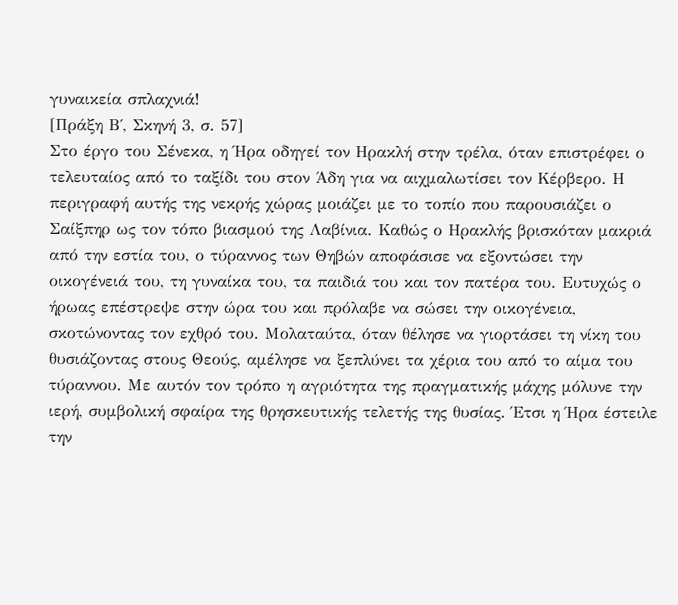γυναικεία σπλαχνιά!
[Πράξη Β΄, Σκηνή 3, σ. 57]
Στο έργο του Σένεκα, η Ήρα οδηγεί τον Ηρακλή στην τρέλα, όταν επιστρέφει ο τελευταίος από το ταξίδι του στον Άδη για να αιχμαλωτίσει τον Κέρβερο. Η περιγραφή αυτής της νεκρής χώρας μοιάζει με το τοπίο που παρουσιάζει ο Σαίξπηρ ως τον τόπο βιασμού της Λαβίνια. Καθώς ο Ηρακλής βρισκόταν μακριά από την εστία του, ο τύραννος των Θηβών αποφάσισε να εξοντώσει την οικογένειά του, τη γυναίκα του, τα παιδιά του και τον πατέρα του. Ευτυχώς ο ήρωας επέστρεψε στην ώρα του και πρόλαβε να σώσει την οικογένεια, σκοτώνοντας τον εχθρό του. Μολαταύτα, όταν θέλησε να γιορτάσει τη νίκη του θυσιάζοντας στους Θεούς, αμέλησε να ξεπλύνει τα χέρια του από το αίμα του τύραννου. Με αυτόν τον τρόπο η αγριότητα της πραγματικής μάχης μόλυνε την ιερή, συμβολική σφαίρα της θρησκευτικής τελετής της θυσίας. Έτσι η Ήρα έστειλε την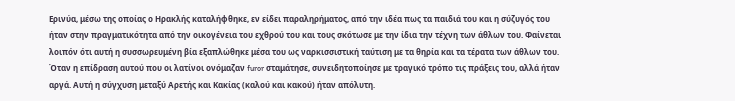Ερινύα, μέσω της οποίας ο Ηρακλής καταλήφθηκε, εν είδει παραληρήματος, από την ιδέα πως τα παιδιά του και η σύζυγός του ήταν στην πραγματικότητα από την οικογένεια του εχθρού του και τους σκότωσε με την ίδια την τέχνη των άθλων του. Φαίνεται λοιπόν ότι αυτή η συσσωρευμένη βία εξαπλώθηκε μέσα του ως ναρκισσιστική ταύτιση με τα θηρία και τα τέρατα των άθλων του. Όταν η επίδραση αυτού που οι λατίνοι ονόμαζαν furor σταμάτησε, συνειδητοποίησε με τραγικό τρόπο τις πράξεις του, αλλά ήταν αργά. Αυτή η σύγχυση μεταξύ Αρετής και Κακίας (καλού και κακού) ήταν απόλυτη.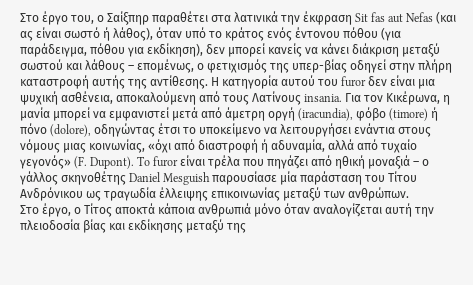Στο έργο του, ο Σαίξπηρ παραθέτει στα λατινικά την έκφραση Sit fas aut Nefas (και ας είναι σωστό ή λάθος), όταν υπό το κράτος ενός έντονου πόθου (για παράδειγμα, πόθου για εκδίκηση), δεν μπορεί κανείς να κάνει διάκριση μεταξύ σωστού και λάθους – επομένως, ο φετιχισμός της υπερ-βίας οδηγεί στην πλήρη καταστροφή αυτής της αντίθεσης. Η κατηγορία αυτού του furor δεν είναι μια ψυχική ασθένεια, αποκαλούμενη από τους Λατίνους insania. Για τον Κικέρωνα, η μανία μπορεί να εμφανιστεί μετά από άμετρη οργή (iracundia), φόβο (timore) ή πόνο (dolore), οδηγώντας έτσι το υποκείμενο να λειτουργήσει ενάντια στους νόμους μιας κοινωνίας, «όχι από διαστροφή ή αδυναμία, αλλά από τυχαίο γεγονός» (F. Dupont). To furor είναι τρέλα που πηγάζει από ηθική μοναξιά – ο γάλλος σκηνοθέτης Daniel Mesguish παρουσίασε μία παράσταση του Τίτου Ανδρόνικου ως τραγωδία έλλειψης επικοινωνίας μεταξύ των ανθρώπων.
Στο έργο, ο Τίτος αποκτά κάποια ανθρωπιά μόνο όταν αναλογίζεται αυτή την πλειοδοσία βίας και εκδίκησης μεταξύ της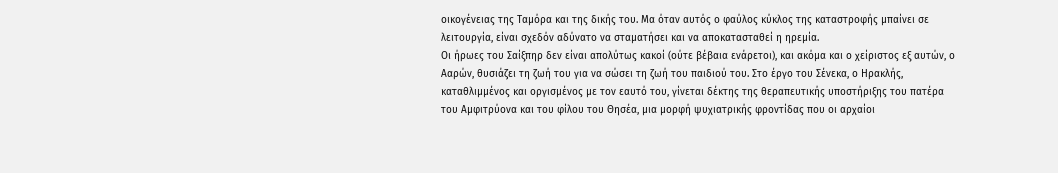οικογένειας της Ταμόρα και της δικής του. Μα όταν αυτός ο φαύλος κύκλος της καταστροφής μπαίνει σε λειτουργία, είναι σχεδόν αδύνατο να σταματήσει και να αποκατασταθεί η ηρεμία.
Οι ήρωες του Σαίξπηρ δεν είναι απολύτως κακοί (ούτε βέβαια ενάρετοι), και ακόμα και ο χείριστος εξ αυτών, ο Ααρών, θυσιάζει τη ζωή του για να σώσει τη ζωή του παιδιού του. Στο έργο του Σένεκα, ο Ηρακλής, καταθλιμμένος και οργισμένος με τον εαυτό του, γίνεται δέκτης της θεραπευτικής υποστήριξης του πατέρα του Αμφιτρύονα και του φίλου του Θησέα, μια μορφή ψυχιατρικής φροντίδας που οι αρχαίοι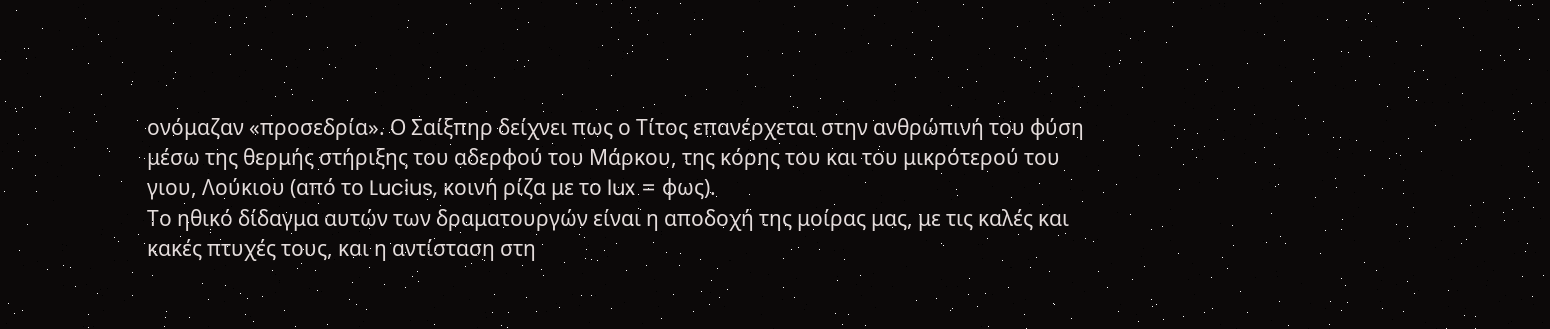ονόμαζαν «προσεδρία». Ο Σαίξπηρ δείχνει πως ο Τίτος επανέρχεται στην ανθρώπινή του φύση μέσω της θερμής στήριξης του αδερφού του Μάρκου, της κόρης του και του μικρότερού του γιου, Λούκιου (από το Lucius, κοινή ρίζα με το lux = φως).
Το ηθικό δίδαγμα αυτών των δραματουργών είναι η αποδοχή της μοίρας μας, με τις καλές και κακές πτυχές τους, και η αντίσταση στη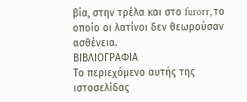βία, στην τρέλα και στο furorr, το οποίο οι λατίνοι δεν θεωρούσαν ασθένεια.
ΒΙΒΛΙΟΓΡΑΦΙΑ
Το περιεχόμενο αυτής της ιστοσελίδας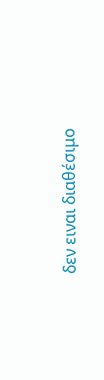δεν ειναι διαθέσιμο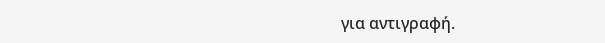για αντιγραφή.